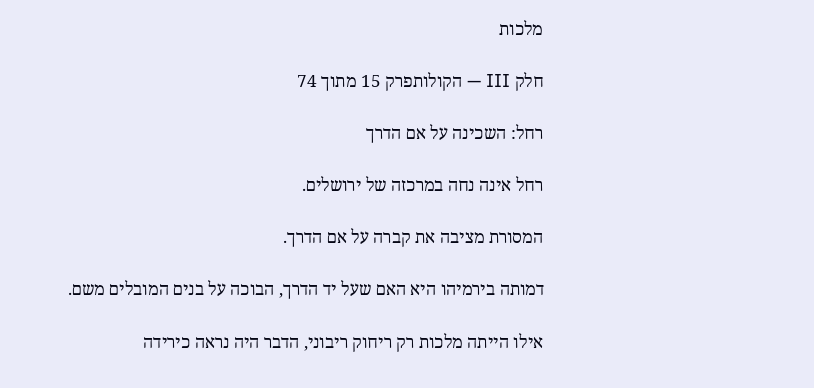מלכות

חלק III — הקולותפרק 15 מתוך 74

רחל: השכינה על אם הדרך

רחל אינה נחה במרכזה של ירושלים.

המסורת מציבה את קברה על אם הדרך.

דמותה בירמיהו היא האם שעל יד הדרך, הבוכה על בנים המובלים משם.

אילו הייתה מלכות רק ריחוק ריבוני, הדבר היה נראה כירידה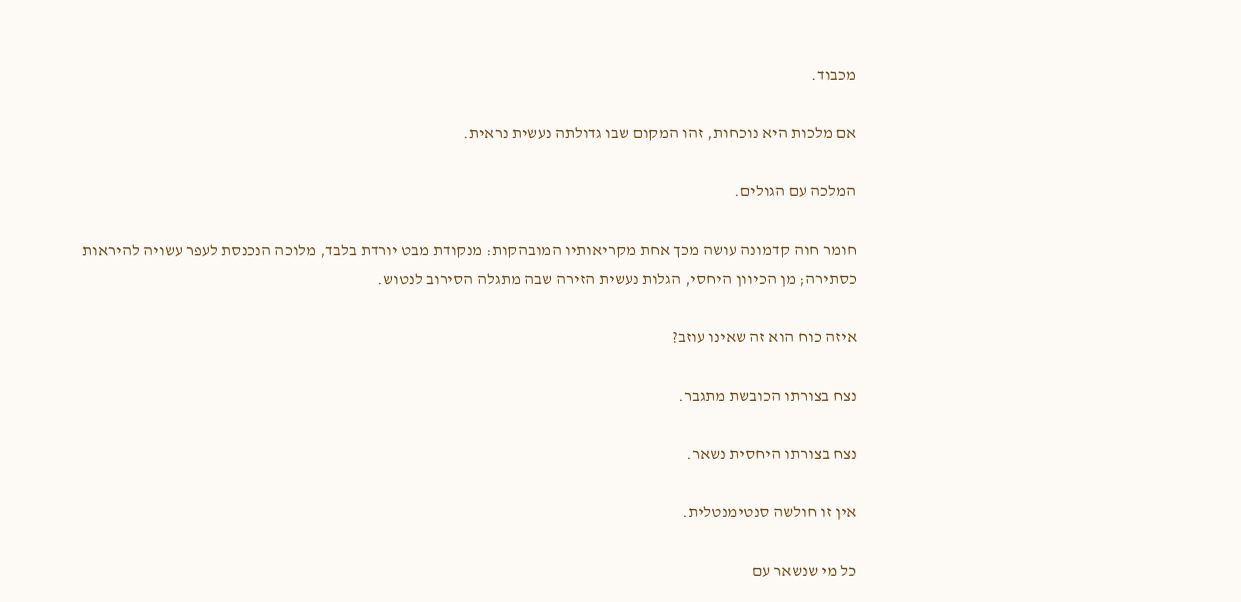מכבוד.

אם מלכות היא נוכחות, זהו המקום שבו גדולתה נעשית נראית.

המלכה עם הגולים.

חומר חוה קדמונה עושה מכך אחת מקריאותיו המובהקות: מנקודת מבט יורדת בלבד, מלוכה הנכנסת לעפר עשויה להיראות כסתירה; מן הכיוון היחסי, הגלות נעשית הזירה שבה מתגלה הסירוב לנטוש.

איזה כוח הוא זה שאינו עוזב?

נצח בצורתו הכובשת מתגבר.

נצח בצורתו היחסית נשאר.

אין זו חולשה סנטימנטלית.

כל מי שנשאר עם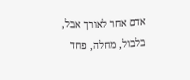אדם אחר לאורך אבל, בלבול, מחלה, פחד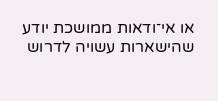או אי־ודאות ממושכת יודע שהישארות עשויה לדרוש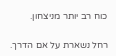כוח רב יותר מניצחון.

רחל נשארת על אם הדרך.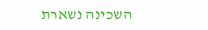השכינה נשארת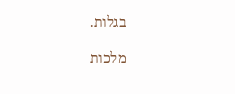בגלות.

מלכות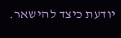יודעת כיצד להישאר.